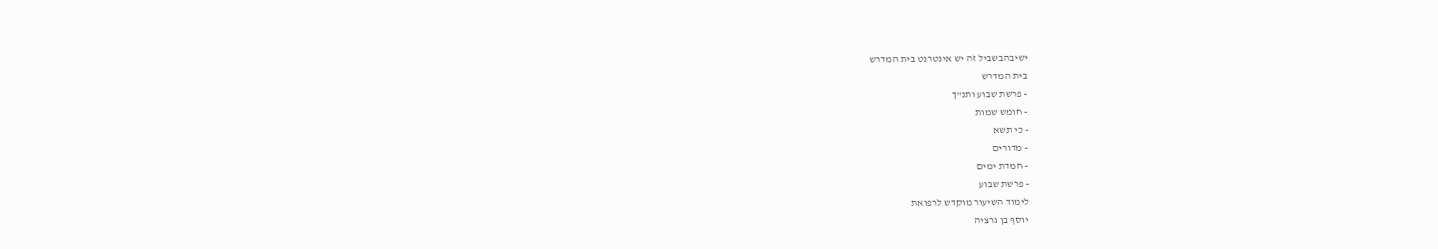ישיבהבשביל זה יש אינטרנט בית המדרש
בית המדרש
- פרשת שבוע ותנ"ך
- חומש שמות
- כי תשא
- מדורים
- חמדת ימים
- פרשת שבוע
לימוד השיעור מוקדש לרפואת
יוסף בן גרציה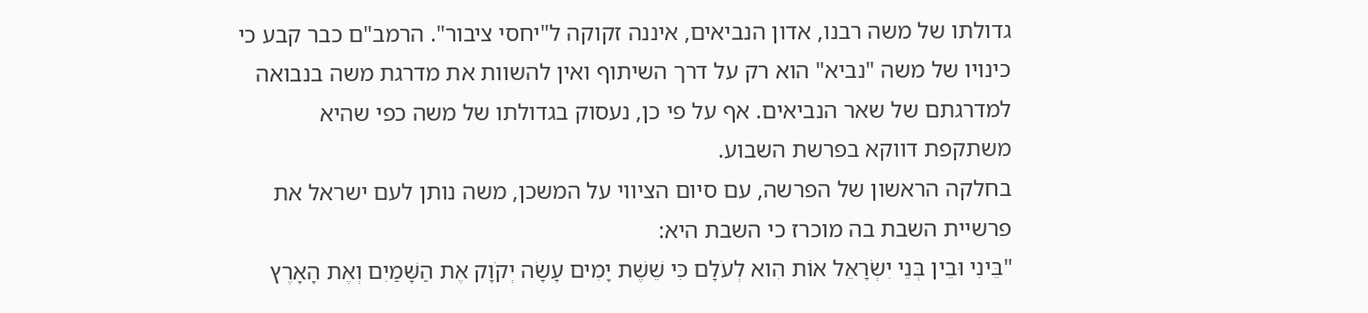גדולתו של משה רבנו, אדון הנביאים, איננה זקוקה ל"יחסי ציבור". הרמב"ם כבר קבע כי כינויו של משה "נביא" הוא רק על דרך השיתוף ואין להשוות את מדרגת משה בנבואה למדרגתם של שאר הנביאים. אף על פי כן, נעסוק בגדולתו של משה כפי שהיא משתקפת דווקא בפרשת השבוע.
בחלקה הראשון של הפרשה, עם סיום הציווי על המשכן, משה נותן לעם ישראל את פרשיית השבת בה מוכרז כי השבת היא:
"בֵּינִי וּבֵין בְּנֵי יִשְׂרָאֵל אוֹת הִוא לְעֹלָם כִּי שֵׁשֶׁת יָמִים עָשָׂה יְקֹוָק אֶת הַשָּׁמַיִם וְאֶת הָאָרֶץ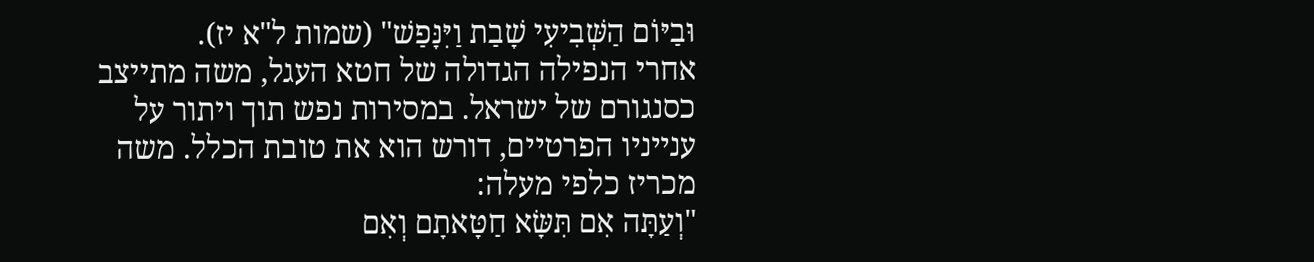וּבַיּוֹם הַשְּׁבִיעִי שָׁבַת וַיִּנָּפַשׁ" (שמות ל"א יז).
אחרי הנפילה הגדולה של חטא העגל, משה מתייצב כסנגורם של ישראל. במסירות נפש תוך ויתור על ענייניו הפרטיים, דורש הוא את טובת הכלל. משה מכריז כלפי מעלה:
"וְעַתָּה אִם תִּשָּׂא חַטָּאתָם וְאִם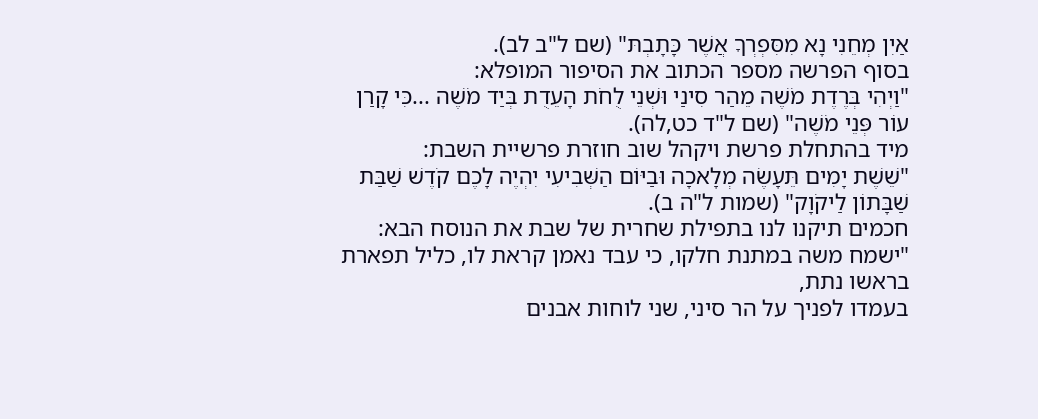אַיִן מְחֵנִי נָא מִסִּפְרְךָ אֲשֶׁר כָּתָבְתּ" (שם ל"ב לב).
בסוף הפרשה מספר הכתוב את הסיפור המופלא:
"וַיְהִי בְּרֶדֶת מֹשֶׁה מֵהַר סִינַי וּשְׁנֵי לֻחֹת הָעֵדֻת בְּיַד מֹשֶׁה ...כִּי קָרַן עוֹר פְּנֵי מֹשֶׁה" (שם ל"ד כט,לה).
מיד בהתחלת פרשת ויקהל שוב חוזרת פרשיית השבת:
"שֵׁשֶׁת יָמִים תֵּעָשֶׂה מְלָאכָה וּבַיּוֹם הַשְּׁבִיעִי יִהְיֶה לָכֶם קֹדֶשׁ שַׁבַּת שַׁבָּתוֹן לַיקֹוָק" (שמות ל"ה ב).
חכמים תיקנו לנו בתפילת שחרית של שבת את הנוסח הבא:
"ישמח משה במתנת חלקו, כי עבד נאמן קראת לו, כליל תפארת בראשו נתת,
בעמדו לפניך על הר סיני, שני לוחות אבנים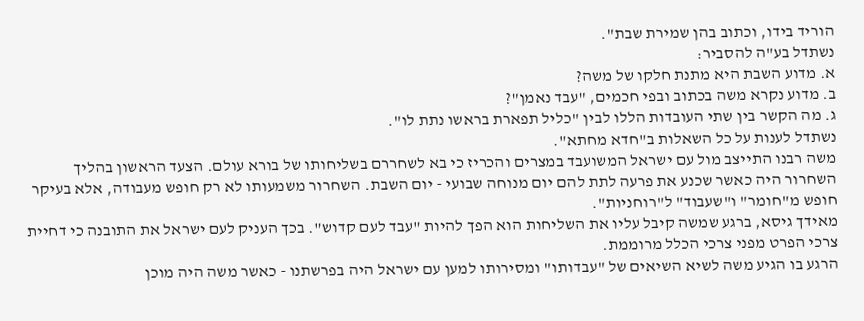הוריד בידו, וכתוב בהן שמירת שבת".
נשתדל בע"ה להסביר:
א. מדוע השבת היא מתנת חלקו של משה?
ב. מדוע נקרא משה בכתוב ובפי חכמים, "עבד נאמן"?
ג. מה הקשר בין שתי העובדות הללו לבין "כליל תפארת בראשו נתת לו".
נשתדל לענות על כל השאלות ב"חדא מחתא".
משה רבנו התייצב מול עם ישראל המשועבד במצרים והכריז כי בא לשחררם בשליחותו של בורא עולם. הצעד הראשון בהליך השחרור היה כאשר שכנע את פרעה לתת להם יום מנוחה שבועי - יום השבת. השחרור משמעותו לא רק חופש מעבודה, אלא בעיקר חופש מ"חומר" ו"שעבוד" ל"רוחניות".
מאידך גיסא, ברגע שמשה קיבל עליו את השליחות הוא הפך להיות "עבד לעם קדוש". בכך העניק לעם ישראל את התובנה כי דחיית צרכי הפרט מפני צרכי הכלל מרוממת.
הרגע בו הגיע משה לשיא השיאים של "עבדותו" ומסירותו למען עם ישראל היה בפרשתנו - כאשר משה היה מוכן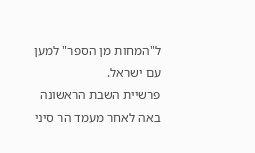ל"המחות מן הספר" למען עם ישראל.
פרשיית השבת הראשונה באה לאחר מעמד הר סיני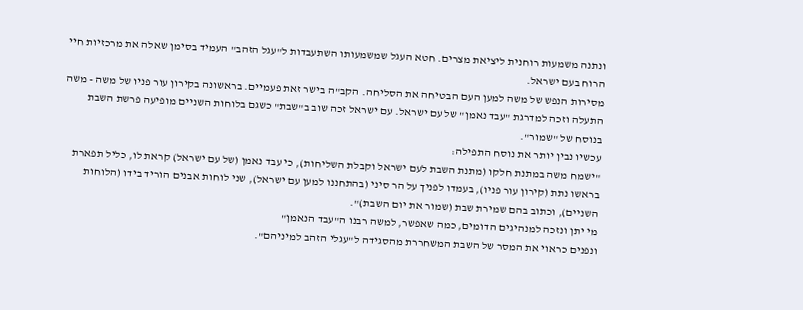ונתנה משמעות רוחנית ליציאת מצרים. חטא העגל שמשמעותו השתעבדות ל"עגל הזהב" העמיד בסימן שאלה את מרכזיות חיי הרוח בעם ישראל.
מסירות הנפש של משה למען העם הבטיחה את הסליחה. הקב"ה בישר זאת פעמיים. בראשונה בקירון עור פניו של משה - משה התעלה וזכה למדרגת "עבד נאמן" של עם ישראל. עם ישראל זכה שוב ב"שבת" כשגם בלוחות השניים מופיעה פרשת השבת בנוסח של "שמור".
עכשיו נבין יותר את נוסח התפילה:
"ישמח משה במתנת חלקו (מתנת השבת לעם ישראל וקבלת השליחות), כי עבד נאמן (של עם ישראל) קראת לו, כליל תפארת בראשו נתת (קירון עור פניו), בעמדו לפניך על הר סיני (בהתחננו למען עם ישראל), שני לוחות אבנים הוריד בידו (הלוחות השניים), וכתוב בהם שמירת שבת (שמור את יום השבת)".
מי יתן ונזכה למנהיגים הדומים, כמה שאפשר, למשה רבנו ה"עבד הנאמן"
ונפנים כראוי את המסר של השבת המשחררת מהסגידה ל"עגלי הזהב למיניהם".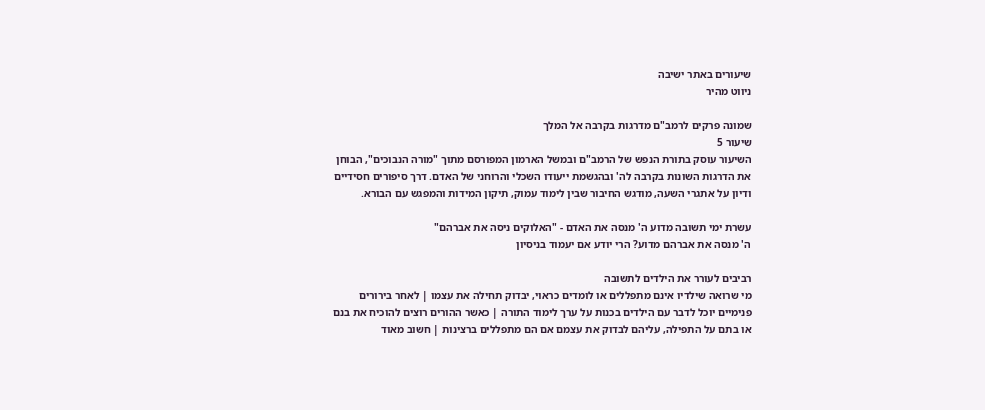שיעורים באתר ישיבה
ניווט מהיר

שמונה פרקים לרמב"ם מדרגות בקרבה אל המלך
שיעור 5
השיעור עוסק בתורת הנפש של הרמב"ם ובמשל הארמון המפורסם מתוך "מורה הנבוכים", הבוחן את הדרגות השונות בקרבה לה' ובהגשמת ייעודו השכלי והרוחני של האדם. דרך סיפורים חסידיים ודיון על אתגרי השעה, מודגש החיבור שבין לימוד עמוק, תיקון המידות והמפגש עם הבורא.

עשרת ימי תשובה מדוע ה' מנסה את האדם - "האלוקים ניסה את אברהם"
ה' מנסה את אברהם מדוע? הרי יודע אם יעמוד בניסיון

רביבים לעורר את הילדים לתשובה
מי שרואה שילדיו אינם מתפללים או לומדים כראוי, יבדוק תחילה את עצמו | לאחר בירורים פנימיים יוכל לדבר עם הילדים בכנות על ערך לימוד התורה | כאשר ההורים רוצים להוכיח את בנם או בתם על התפילה, עליהם לבדוק את עצמם אם הם מתפללים ברצינות | חשוב מאוד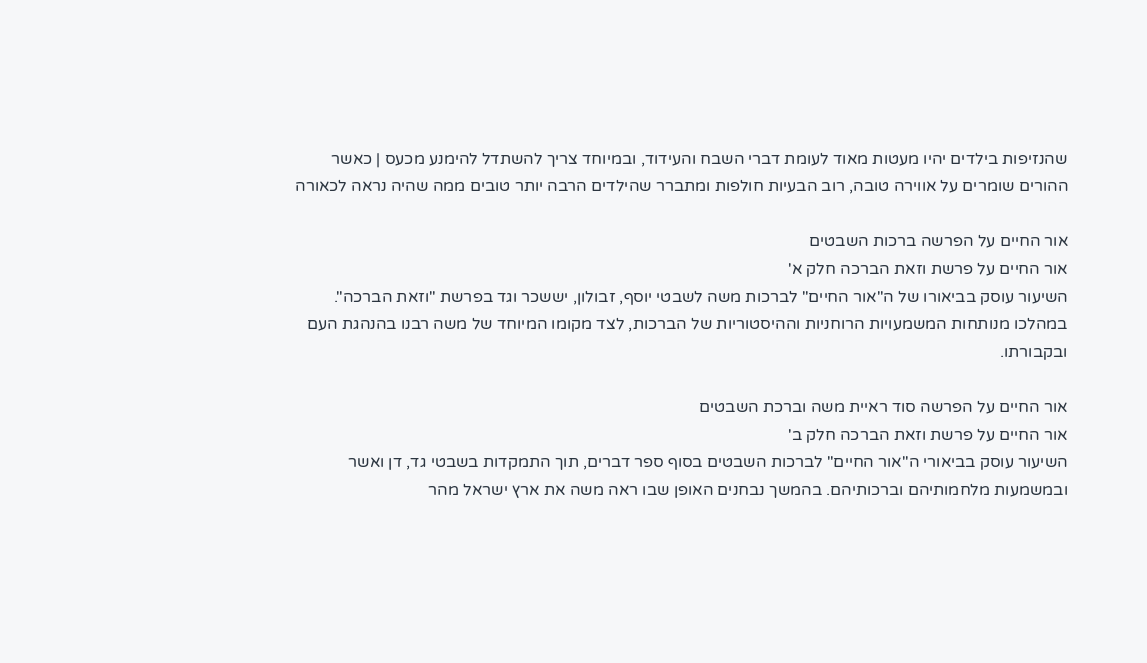שהנזיפות בילדים יהיו מעטות מאוד לעומת דברי השבח והעידוד, ובמיוחד צריך להשתדל להימנע מכעס | כאשר ההורים שומרים על אווירה טובה, רוב הבעיות חולפות ומתברר שהילדים הרבה יותר טובים ממה שהיה נראה לכאורה

אור החיים על הפרשה ברכות השבטים
אור החיים על פרשת וזאת הברכה חלק א'
השיעור עוסק בביאורו של ה"אור החיים" לברכות משה לשבטי יוסף, זבולון, יששכר וגד בפרשת "וזאת הברכה". במהלכו מנותחות המשמעויות הרוחניות וההיסטוריות של הברכות, לצד מקומו המיוחד של משה רבנו בהנהגת העם ובקבורתו.

אור החיים על הפרשה סוד ראיית משה וברכת השבטים
אור החיים על פרשת וזאת הברכה חלק ב'
השיעור עוסק בביאורי ה"אור החיים" לברכות השבטים בסוף ספר דברים, תוך התמקדות בשבטי גד, דן ואשר ובמשמעות מלחמותיהם וברכותיהם. בהמשך נבחנים האופן שבו ראה משה את ארץ ישראל מהר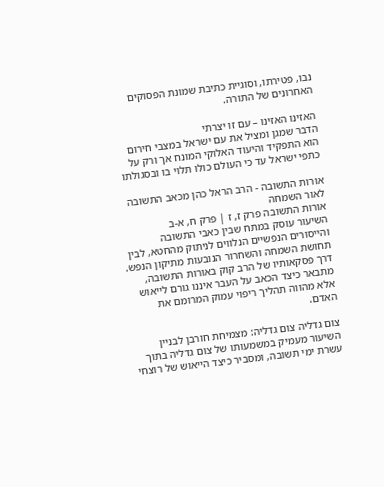נבו, פטירתו, וסוגיית כתיבת שמונת הפסוקים האחרונים של התורה.

האזינו האזינו – עם זו יצרתי
הדבר שמגן ומציל את עם ישראל במצבי חירום הוא התפקיד והיעוד האלוקי המונח אך ורק על כתפי ישראל עד כי העולם כולו תלוי בו ובסגולתו

אורות התשובה - הרב הראל כהן מכאב התשובה לאור השמחה
אורות התשובה פרק ז, ז | פרק ח, א-ב
השיעור עוסק במתח שבין כאבי התשובה והייסורים הנפשיים הנלווים לניתוק מהחטא, לבין תחושת השמחה והשחרור הנובעות מתיקון הנפש. דרך פסקאותיו של הרב קוק באורות התשובה, מתבאר כיצד הכאב על העבר איננו גורם לייאוש אלא מהווה תהליך ריפוי עמוק המרומם את האדם.

צום גדליה צום גדליה: מצמיחת חורבן לבניין
השיעור מעמיק במשמעותו של צום גדליה בתוך עשרת ימי תשובה, ומסביר כיצד הייאוש של רוצחי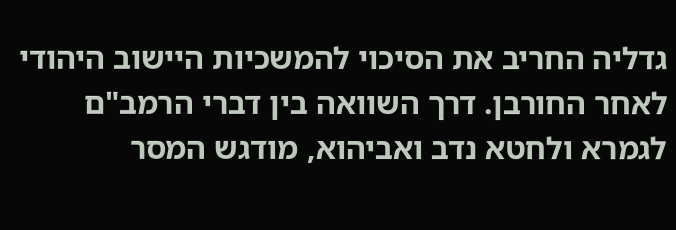גדליה החריב את הסיכוי להמשכיות היישוב היהודי לאחר החורבן. דרך השוואה בין דברי הרמב"ם לגמרא ולחטא נדב ואביהוא, מודגש המסר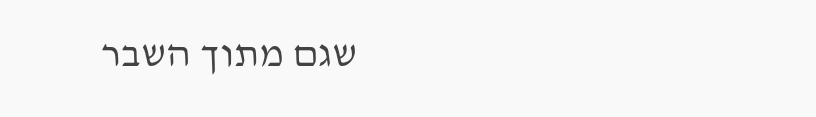שגם מתוך השבר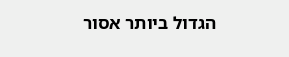הגדול ביותר אסור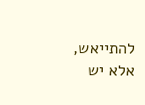להתייאש, אלא יש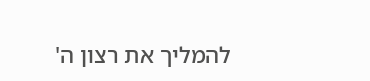להמליך את רצון ה'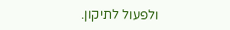ולפעול לתיקון.